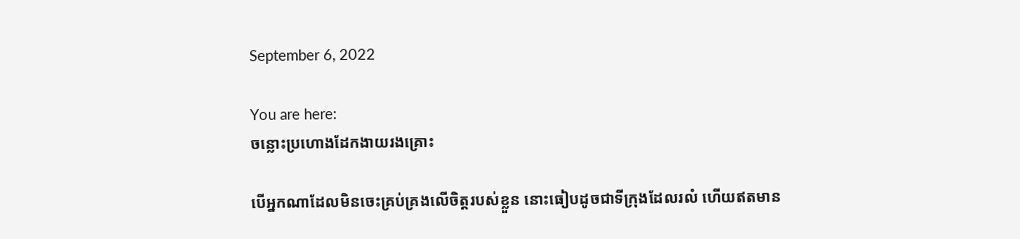September 6, 2022

You are here:
ចន្លោះប្រហោងដែកងាយរងគ្រោះ

បើអ្នកណាដែលមិនចេះគ្រប់គ្រងលើចិត្តរបស់ខ្លួន នោះធៀបដូចជាទីក្រុងដែលរលំ ហើយឥតមាន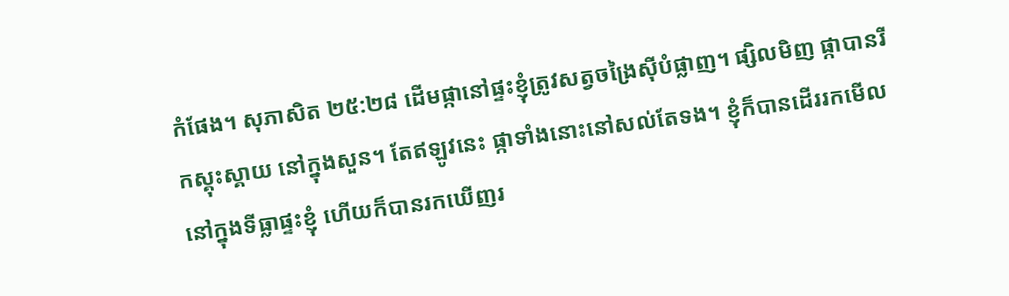កំផែង។ សុភាសិត ២៥:២៨ ដើមផ្កានៅផ្ទះខ្ញុំត្រូវសត្វចង្រៃស៊ីបំផ្លាញ។ ផ្សិលមិញ ផ្កាបានរីកស្គុះស្គាយ នៅក្នុងសួន។ តែឥឡូវនេះ ផ្កាទាំងនោះនៅសល់តែទង។ ខ្ញុំក៏បានដើររកមើលនៅក្នុងទីធ្លាផ្ទះខ្ញុំ ហើយក៏បានរកឃើញរ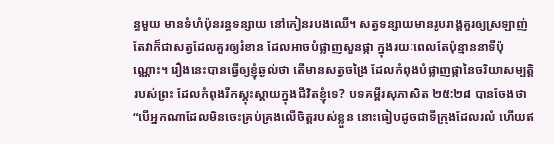ន្ធមួយ មានទំហំប៉ុនរន្ធទន្សាយ នៅកៀនរបងឈើ។ សត្វទន្សាយមានរូបរាង្គគួរឲ្យស្រឡាញ់ តែវាក៏ជាសត្វដែលគួរឲ្យរំខាន ដែលអាចបំផ្លាញសួនផ្កា ក្នុងរយៈពេលតែប៉ុន្មាននាទីប៉ុណ្ណោះ។ រឿងនេះបានធ្វើឲ្យខ្ញុំឆ្ងល់ថា តើមានសត្វចង្រៃ ដែលកំពុងបំផ្លាញផ្កានៃចរិយាសម្បត្តិរបស់ព្រះ ដែលកំពុងរីកស្គុះស្គាយក្នុងជីវិតខ្ញុំទេ? បទគម្ពីរសុភាសិត ២៥:២៨ បានចែងថា “បើអ្នកណាដែលមិនចេះគ្រប់គ្រងលើចិត្តរបស់ខ្លួន នោះធៀបដូចជាទីក្រុងដែលរលំ ហើយឥ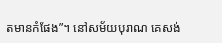តមានកំផែង”។ នៅសម័យបុរាណ គេសង់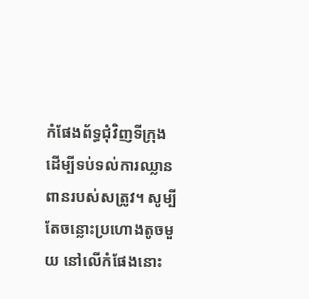កំផែងព័ទ្ធជុំវិញទីក្រុង ដើម្បីទប់ទល់ការឈ្លានពានរបស់សត្រូវ។ សូម្បីតែចន្លោះប្រហោងតូចមួយ នៅលើកំផែងនោះ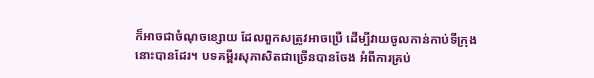ក៏អាចជាចំណុចខ្សោយ ដែលពួកសត្រូវអាចប្រើ ដើម្បីវាយចូលកាន់កាប់ទីក្រុងនោះបានដែរ។ បទគម្ពីរសុភាសិតជាច្រើនបានចែង អំពីការគ្រប់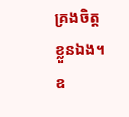គ្រងចិត្តខ្លួនឯង។ ឧ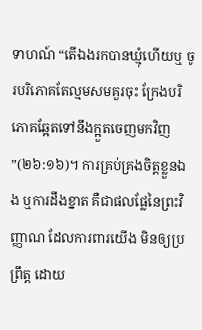ទាហណ៍ “តើឯងរកបានឃ្មុំហើយឬ ចូរបរិភោគតែល្មមសមគួរចុះ ក្រែងបរិភោគឆ្អែតទៅនឹងក្អួតចេញមកវិញ”(២៦:១៦)។ ការគ្រប់គ្រងចិត្តខ្លួនឯង ឬការដឹងខ្នាត គឺជាផលផ្លែនៃព្រះវិញ្ញាណ ដែលការពារយើង មិនឲ្យប្រព្រឹត្ត ដោយ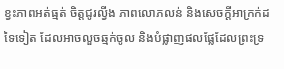ខ្វះភាពអត់ធ្មត់ ចិត្តជូរល្វីង ភាពលោភលន់ និងសេចក្តីអាក្រក់ដទៃទៀត ដែលអាចលួចឆ្មក់ចូល និងបំផ្លាញផលផ្លែដែលព្រះទ្រ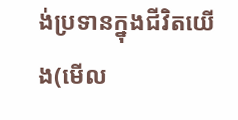ង់ប្រទានក្នុងជីវិតយើង(មើល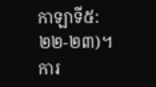កាឡាទី៥:២២-២៣)។ ការ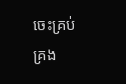ចេះគ្រប់គ្រង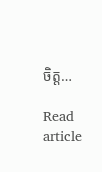ចិត្ត…

Read article